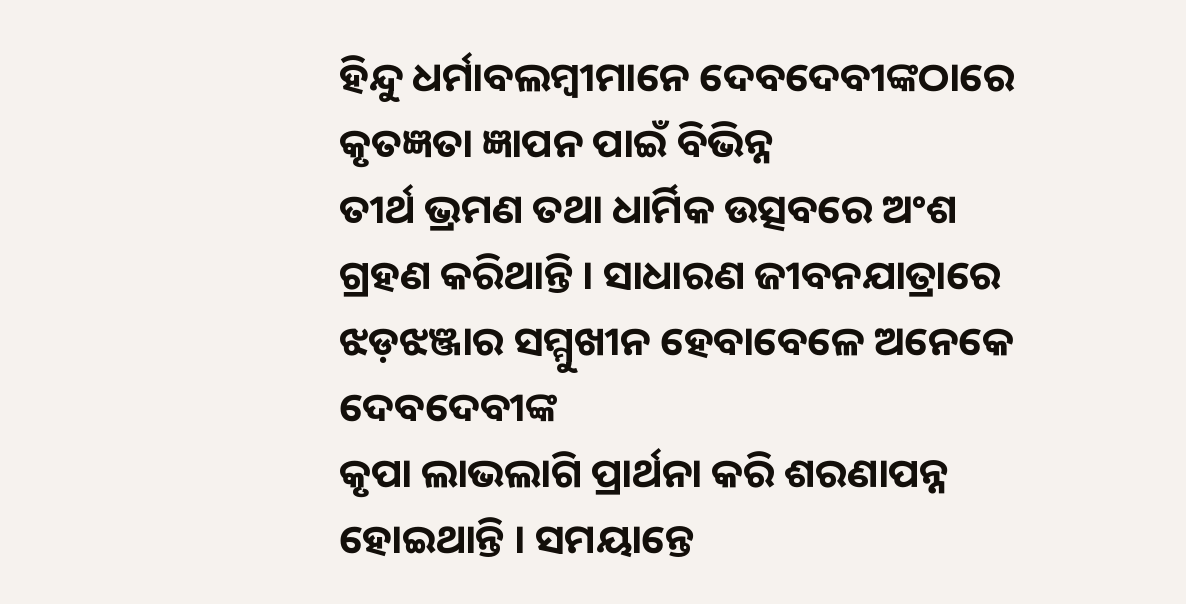ହିନ୍ଦୁ ଧର୍ମାବଲମ୍ୱୀମାନେ ଦେବଦେବୀଙ୍କଠାରେ କୃତଜ୍ଞତା ଜ୍ଞାପନ ପାଇଁ ବିଭିନ୍ନ
ତୀର୍ଥ ଭ୍ରମଣ ତଥା ଧାର୍ମିକ ଉତ୍ସବରେ ଅଂଶ ଗ୍ରହଣ କରିଥାନ୍ତି । ସାଧାରଣ ଜୀବନଯାତ୍ରାରେ ଝଡ଼ଝଞ୍ଜାର ସମ୍ମୁଖୀନ ହେବାବେଳେ ଅନେକେ ଦେବଦେବୀଙ୍କ
କୃପା ଲାଭଲାଗି ପ୍ରାର୍ଥନା କରି ଶରଣାପନ୍ନ ହୋଇଥାନ୍ତି । ସମୟାନ୍ତେ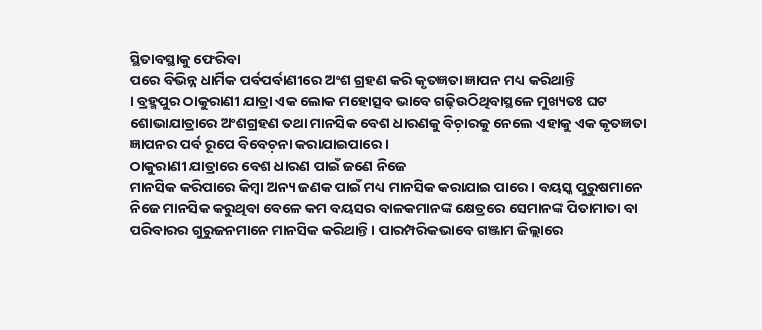ସ୍ଥିତାବସ୍ଥାକୁ ଫେରିବା
ପରେ ବିଭିନ୍ନ ଧାର୍ମିକ ପର୍ବପର୍ବାଣୀରେ ଅଂଶ ଗ୍ରହଣ କରି କୃତଜ୍ଞତା ଜ୍ଞାପନ ମଧ୍ୟ କରିଥାନ୍ତି
। ବ୍ରହ୍ମପୁର ଠାକୁରାଣୀ ଯାତ୍ରା ଏକ ଲୋକ ମହୋତ୍ସବ ଭାବେ ଗଢ଼ିଉଠିଥିବାସ୍ଥଳେ ମୁଖ୍ୟତଃ ଘଟ
ଶୋଭାଯାତ୍ରାରେ ଅଂଶଗ୍ରହଣ ତଥା ମାନସିକ ବେଶ ଧାରଣକୁ ବିଚ଼ାରକୁ ନେଲେ ଏହାକୁ ଏକ କୃତଜ୍ଞତା
ଜ୍ଞାପନର ପର୍ବ ରୂପେ ବିବେଚ଼ନା କରାଯାଇପାରେ ।
ଠାକୁରାଣୀ ଯାତ୍ରାରେ ବେଶ ଧାରଣ ପାଇଁ ଜଣେ ନିଜେ
ମାନସିକ କରିପାରେ କିମ୍ୱା ଅନ୍ୟ ଜଣକ ପାଇଁ ମଧ୍ୟ ମାନସିକ କରାଯାଇ ପାରେ । ବୟସ୍କ ପୁରୁଷମାନେ
ନିଜେ ମାନସିକ କରୁଥିବା ବେଳେ କମ ବୟସର ବାଳକମାନଙ୍କ କ୍ଷେତ୍ରରେ ସେମାନଙ୍କ ପିତାମାତା ବା
ପରିବାରର ଗୁରୁଜନମାନେ ମାନସିକ କରିଥାନ୍ତି । ପାରମ୍ପରିକଭାବେ ଗଞ୍ଜାମ ଜିଲ୍ଲାରେ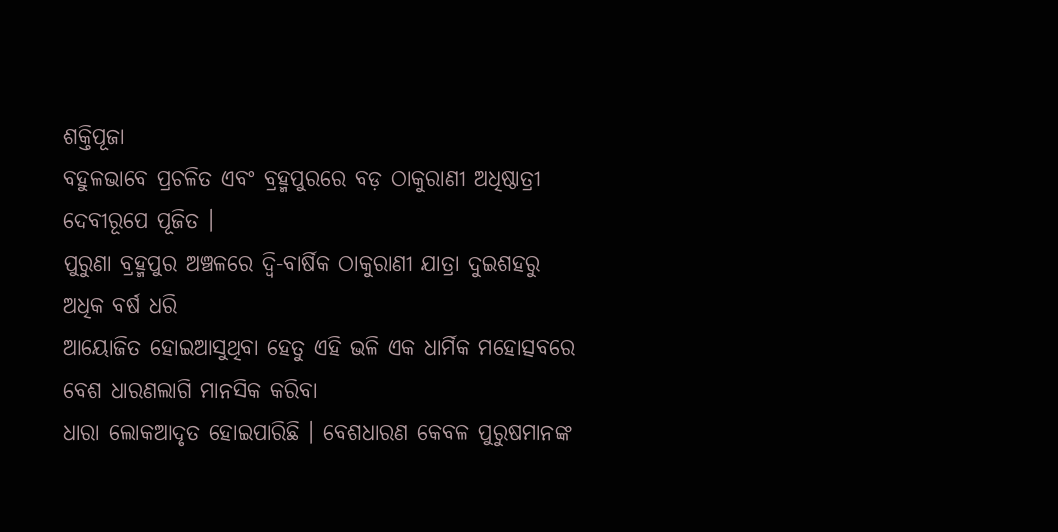ଶକ୍ତିପୂଜା
ବହୁଳଭାବେ ପ୍ରଚଳିତ ଏବଂ ବ୍ରହ୍ମପୁରରେ ବଡ଼ ଠାକୁରାଣୀ ଅଧିଷ୍ଠାତ୍ରୀ ଦେବୀରୂପେ ପୂଜିତ ।
ପୁରୁଣା ବ୍ରହ୍ମପୁର ଅଞ୍ଚଳରେ ଦ୍ୱି-ବାର୍ଷିକ ଠାକୁରାଣୀ ଯାତ୍ରା ଦୁଇଶହରୁ ଅଧିକ ବର୍ଷ ଧରି
ଆୟୋଜିତ ହୋଇଆସୁଥିବା ହେତୁ ଏହି ଭଳି ଏକ ଧାର୍ମିକ ମହୋତ୍ସବରେ ବେଶ ଧାରଣଲାଗି ମାନସିକ କରିବା
ଧାରା ଲୋକଆଦୃତ ହୋଇପାରିଛି । ବେଶଧାରଣ କେବଳ ପୁରୁଷମାନଙ୍କ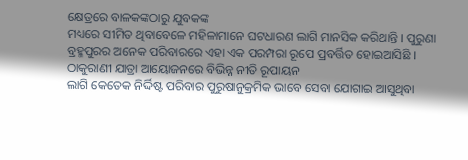କ୍ଷେତ୍ରରେ ବାଳକଙ୍କଠାରୁ ଯୁବକଙ୍କ
ମଧ୍ୟରେ ସୀମିତ ଥିବାବେଳେ ମହିଳାମାନେ ଘଟଧାରଣ ଲାଗି ମାନସିକ କରିଥାନ୍ତି । ପୁରୁଣା
ବ୍ରହ୍ମପୁରର ଅନେକ ପରିବାରରେ ଏହା ଏକ ପରମ୍ପରା ରୂପେ ପ୍ରବର୍ତ୍ତିତ ହୋଇଆସିଛି ।
ଠାକୁରାଣୀ ଯାତ୍ରା ଆୟୋଜନରେ ବିଭିନ୍ନ ନୀତି ରୂପାୟନ
ଲାଗି କେତେକ ନିର୍ଦ୍ଦିଷ୍ଟ ପରିବାର ପୁରୁଷାନୁକ୍ରମିକ ଭାବେ ସେବା ଯୋଗାଇ ଆସୁଥିବା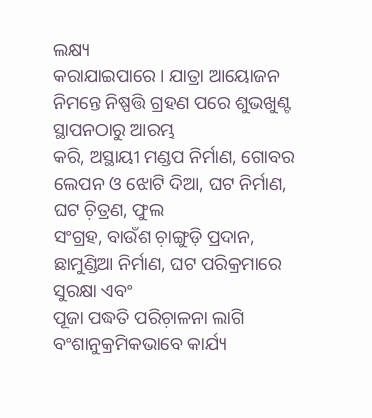ଲକ୍ଷ୍ୟ
କରାଯାଇପାରେ । ଯାତ୍ରା ଆୟୋଜନ ନିମନ୍ତେ ନିଷ୍ପତ୍ତି ଗ୍ରହଣ ପରେ ଶୁଭଖୁଣ୍ଟ ସ୍ଥାପନଠାରୁ ଆରମ୍ଭ
କରି, ଅସ୍ଥାୟୀ ମଣ୍ଡପ ନିର୍ମାଣ, ଗୋବର ଲେପନ ଓ ଝୋଟି ଦିଆ, ଘଟ ନିର୍ମାଣ, ଘଟ ଚ଼ିତ୍ରଣ, ଫୁଲ
ସଂଗ୍ରହ, ବାଉଁଶ ଚ଼ାଙ୍ଗୁଡ଼ି ପ୍ରଦାନ, ଛାମୁଣ୍ଡିଆ ନିର୍ମାଣ, ଘଟ ପରିକ୍ରମାରେ ସୁରକ୍ଷା ଏବଂ
ପୂଜା ପଦ୍ଧତି ପରିଚ଼ାଳନା ଲାଗି ବଂଶାନୁକ୍ରମିକଭାବେ କାର୍ଯ୍ୟ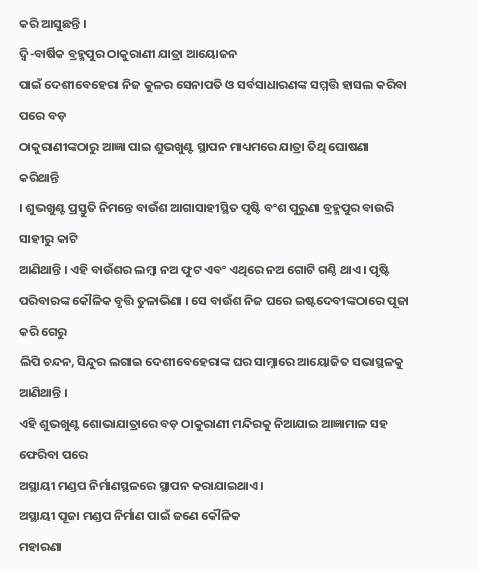କରି ଆସୁଛନ୍ତି ।
ଦ୍ୱି-ବାର୍ଷିକ ବ୍ରହ୍ମପୁର ଠାକୁରାଣୀ ଯାତ୍ରା ଆୟୋଜନ
ପାଇଁ ଦେଶୀବେହେରା ନିଜ କୁଳର ସେନାପତି ଓ ସର୍ବସାଧାରଣଙ୍କ ସମ୍ମତ୍ତି ହାସଲ କରିବା ପରେ ବଡ଼
ଠାକୁରାଣୀଙ୍କଠାରୁ ଆଜ୍ଞା ପାଇ ଶୁଭଖୁଣ୍ଟ ସ୍ଥାପନ ମାଧ୍ୟମରେ ଯାତ୍ରା ତିଥି ଘୋଷଣା କରିଥାନ୍ତି
। ଶୁଭଖୁଣ୍ଟ ପ୍ରସ୍ତୁତି ନିମନ୍ତେ ବାଉଁଶ ଆଗାସାହୀସ୍ଥିତ ପୃଷ୍ଟି ବଂଶ ପୁରୁଣା ବ୍ରହ୍ମପୁର ବାଉରି ସାହୀରୁ କାଟି
ଆଣିଥାନ୍ତି । ଏହି ବାଉଁଶର ଲମ୍ୱା ନଅ ଫୁଟ ଏବଂ ଏଥିରେ ନଅ ଗୋଟି ଗଣ୍ଠି ଥାଏ । ପୃଷ୍ଟି
ପରିବାରଙ୍କ କୌଳିକ ବୃତ୍ତି ତୁଳାଭିଣା । ସେ ବାଉଁଶ ନିଜ ଘରେ ଇଷ୍ଟଦେବୀଙ୍କଠାରେ ପୂଜା କରି ଗେରୁ
ଲିପି ଚନ୍ଦନ, ସିନ୍ଦୁର ଲଗାଇ ଦେଶୀବେହେରାଙ୍କ ଘର ସାମ୍ନାରେ ଆୟୋଜିତ ସଭାସ୍ଥଳକୁ ଆଣିଥାନ୍ତି ।
ଏହି ଶୁଭଖୁଣ୍ଟ ଶୋଭାଯାତ୍ରାରେ ବଡ଼ ଠାକୁରାଣୀ ମନ୍ଦିରକୁ ନିଆଯାଇ ଆଜ୍ଞାମାଳ ସହ ଫେରିବା ପରେ
ଅସ୍ଥାୟୀ ମଣ୍ଡପ ନିର୍ମାଣସ୍ଥଳରେ ସ୍ଥାପନ କରାଯାଇଥାଏ ।
ଅସ୍ଥାୟୀ ପୂଜା ମଣ୍ଡପ ନିର୍ମାଣ ପାଇଁ ଜଣେ କୌଳିକ
ମହାରଣା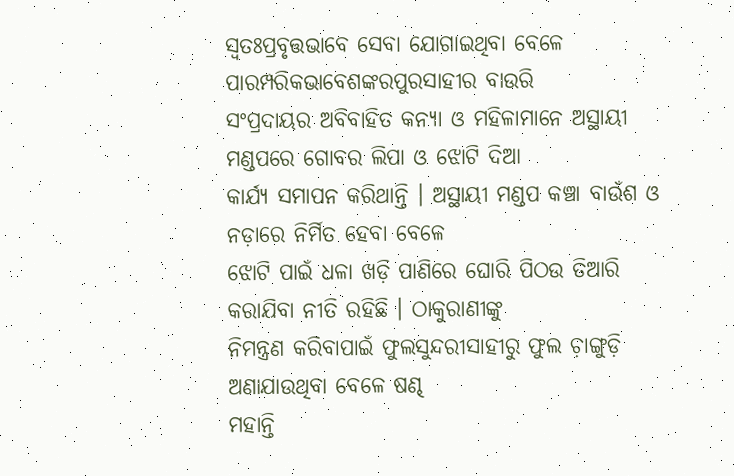ସ୍ୱତଃପ୍ରବୃତ୍ତଭାବେ ସେବା ଯୋଗାଇଥିବା ବେଳେ ପାରମ୍ପରିକଭାବେଶଙ୍କରପୁରସାହୀର ବାଉରି
ସଂପ୍ରଦାୟର ଅବିବାହିତ କନ୍ୟା ଓ ମହିଳାମାନେ ଅସ୍ଥାୟୀ ମଣ୍ଡପରେ ଗୋବର ଲିପା ଓ ଝୋଟି ଦିଆ
କାର୍ଯ୍ୟ ସମାପନ କରିଥାନ୍ତି । ଅସ୍ଥାୟୀ ମଣ୍ଡପ କଞ୍ଚା ବାଉଁଶ ଓ ନଡ଼ାରେ ନିର୍ମିତ ହେବା ବେଳେ
ଝୋଟି ପାଇଁ ଧଳା ଖଡ଼ି ପାଣିରେ ଘୋରି ପିଠଉ ତିଆରି କରାଯିବା ନୀତି ରହିଛି । ଠାକୁରାଣୀଙ୍କୁ
ନିମନ୍ତ୍ରଣ କରିବାପାଇଁ ଫୁଲସୁନ୍ଦରୀସାହୀରୁ ଫୁଲ ଚ଼ାଙ୍ଗୁଡ଼ି ଅଣାଯାଉଥିବା ବେଳେ ଷଣ୍ଢ
ମହାନ୍ତି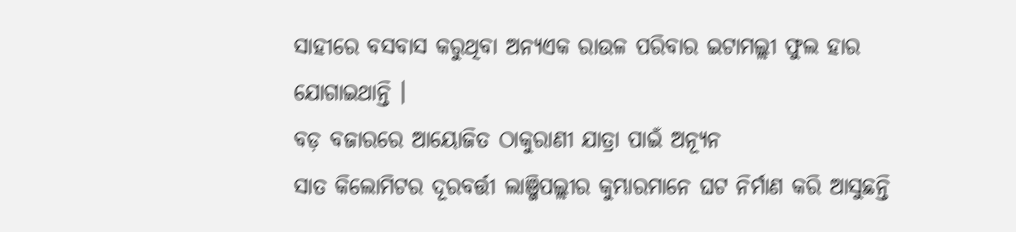ସାହୀରେ ବସବାସ କରୁଥିବା ଅନ୍ୟଏକ ରାଉଳ ପରିବାର ଇଟାମଲ୍ଲୀ ଫୁଲ ହାର ଯୋଗାଇଥାନ୍ତି ।
ବଡ଼ ବଜାରରେ ଆୟୋଜିତ ଠାକୁରାଣୀ ଯାତ୍ରା ପାଇଁ ଅନ୍ୟୂନ
ସାତ କିଲୋମିଟର ଦୂରବର୍ତ୍ତୀ ଲାଞ୍ଜିପଲ୍ଲୀର କୁମ୍ଭାରମାନେ ଘଟ ନିର୍ମାଣ କରି ଆସୁଛନ୍ତି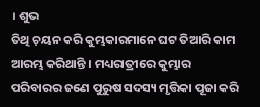। ଶୁଭ
ତିଥି ଚ଼ୟନ କରି କୁମ୍ଭକାରମାନେ ଘଟ ତିଆରି କାମ ଆରମ୍ଭ କରିଥାନ୍ତି । ମଧ୍ୟରାତ୍ରୀରେ କୁମ୍ଭାର
ପରିବାରର ଜଣେ ପୁରୁଷ ସଦସ୍ୟ ମୃତ୍ତିକା ପୂଜା କରି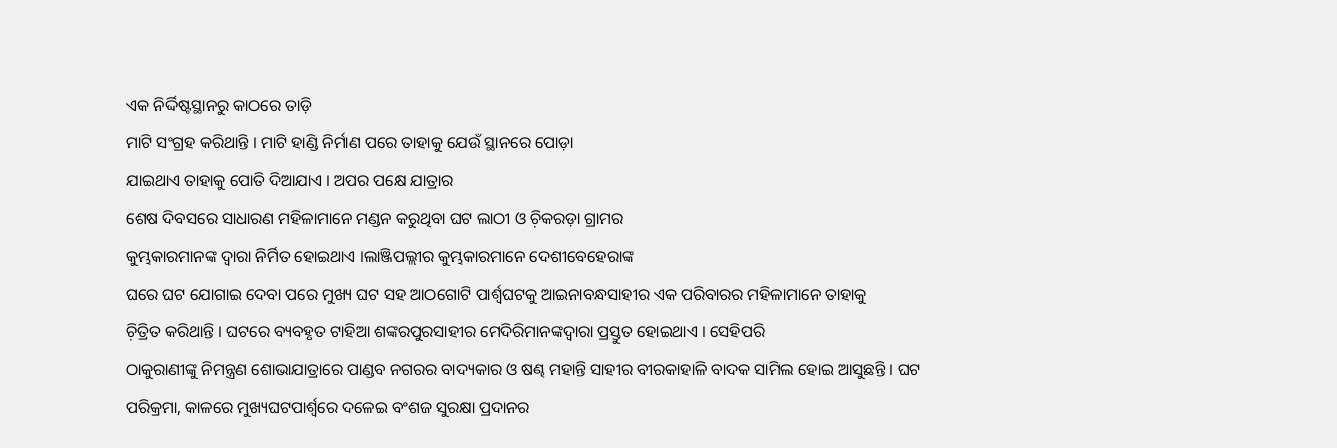ଏକ ନିର୍ଦ୍ଦିଷ୍ଟସ୍ଥାନରୁ କାଠରେ ତାଡ଼ି
ମାଟି ସଂଗ୍ରହ କରିଥାନ୍ତି । ମାଟି ହାଣ୍ଡି ନିର୍ମାଣ ପରେ ତାହାକୁ ଯେଉଁ ସ୍ଥାନରେ ପୋଡ଼ା
ଯାଇଥାଏ ତାହାକୁ ପୋତି ଦିଆଯାଏ । ଅପର ପକ୍ଷେ ଯାତ୍ରାର
ଶେଷ ଦିବସରେ ସାଧାରଣ ମହିଳାମାନେ ମଣ୍ଡନ କରୁଥିବା ଘଟ ଲାଠୀ ଓ ଚ଼ିକରଡ଼ା ଗ୍ରାମର
କୁମ୍ଭକାରମାନଙ୍କ ଦ୍ୱାରା ନିର୍ମିତ ହୋଇଥାଏ ।ଲାଞ୍ଜିପଲ୍ଲୀର କୁମ୍ଭକାରମାନେ ଦେଶୀବେହେରାଙ୍କ
ଘରେ ଘଟ ଯୋଗାଇ ଦେବା ପରେ ମୁଖ୍ୟ ଘଟ ସହ ଆଠଗୋଟି ପାର୍ଶ୍ୱଘଟକୁ ଆଇନାବନ୍ଧସାହୀର ଏକ ପରିବାରର ମହିଳାମାନେ ତାହାକୁ
ଚ଼ିତ୍ରିତ କରିଥାନ୍ତି । ଘଟରେ ବ୍ୟବହୃତ ଟାହିଆ ଶଙ୍କରପୁରସାହୀର ମେଦିରିମାନଙ୍କଦ୍ୱାରା ପ୍ରସ୍ତୁତ ହୋଇଥାଏ । ସେହିପରି
ଠାକୁରାଣୀଙ୍କୁ ନିମନ୍ତ୍ରଣ ଶୋଭାଯାତ୍ରାରେ ପାଣ୍ଡବ ନଗରର ବାଦ୍ୟକାର ଓ ଷଣ୍ଢ ମହାନ୍ତି ସାହୀର ବୀରକାହାଳି ବାଦକ ସାମିଲ ହୋଇ ଆସୁଛନ୍ତି । ଘଟ
ପରିକ୍ରମା, କାଳରେ ମୁଖ୍ୟଘଟପାର୍ଶ୍ୱରେ ଦଳେଇ ବଂଶଜ ସୁରକ୍ଷା ପ୍ରଦାନର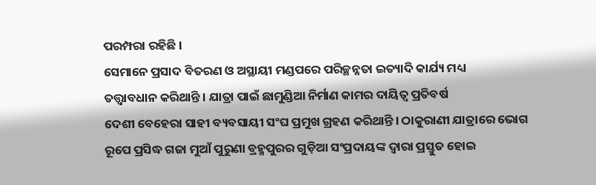ପରମ୍ପରା ରହିଛି ।
ସେମାନେ ପ୍ରସାଦ ବିତରଣ ଓ ଅସ୍ଥାୟୀ ମଣ୍ଡପରେ ପରିଚ୍ଛନ୍ନତା ଇତ୍ୟାଦି କାର୍ଯ୍ୟ ମଧ୍ୟ
ତତ୍ତ୍ୱାବଧାନ କରିଥାନ୍ତି । ଯାତ୍ରା ପାଇଁ ଛାମୁଣ୍ଡିଆ ନିର୍ମାଣ କାମର ଦାୟିତ୍ୱ ପ୍ରତିବର୍ଷ
ଦେଶୀ ବେହେରା ସାହୀ ବ୍ୟବସାୟୀ ସଂଘ ପ୍ରମୁଖ ଗ୍ରହଣ କରିଥାନ୍ତି । ଠାକୁରାଣୀ ଯାତ୍ରାରେ ଭୋଗ
ରୂପେ ପ୍ରସିଦ୍ଧ ଗଜା ମୁଆଁ ପୁରୁଣା ବ୍ରହ୍ମପୁରର ଗୁଡ଼ିଆ ସଂପ୍ରଦାୟଙ୍କ ଦ୍ୱାରା ପ୍ରସ୍ତୁତ ହୋଇ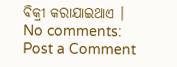ବିକ୍ରୀ କରାଯାଇଥାଏ ।
No comments:
Post a Comment